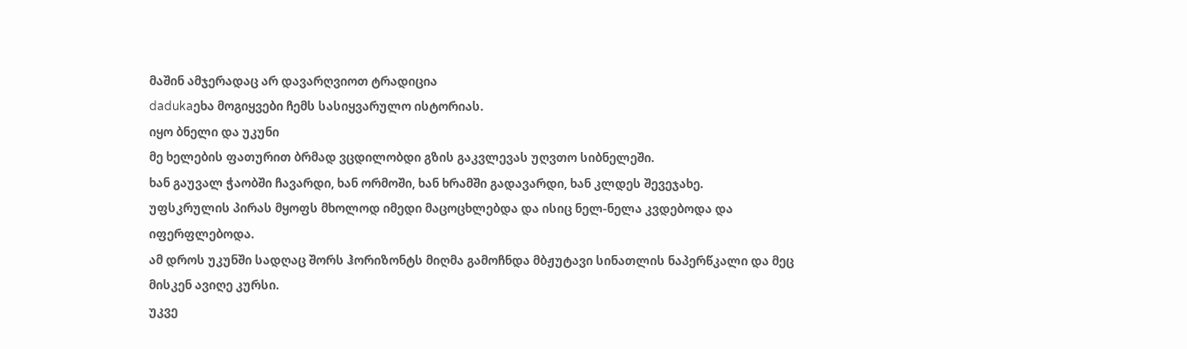მაშინ ამჯერადაც არ დავარღვიოთ ტრადიცია
dadukaეხა მოგიყვები ჩემს სასიყვარულო ისტორიას.
იყო ბნელი და უკუნი
მე ხელების ფათურით ბრმად ვცდილობდი გზის გაკვლევას უღვთო სიბნელეში.
ხან გაუვალ ჭაობში ჩავარდი, ხან ორმოში, ხან ხრამში გადავარდი, ხან კლდეს შევეჯახე.
უფსკრულის პირას მყოფს მხოლოდ იმედი მაცოცხლებდა და ისიც ნელ-ნელა კვდებოდა და იფერფლებოდა.
ამ დროს უკუნში სადღაც შორს ჰორიზონტს მიღმა გამოჩნდა მბჟუტავი სინათლის ნაპერწკალი და მეც მისკენ ავიღე კურსი.
უკვე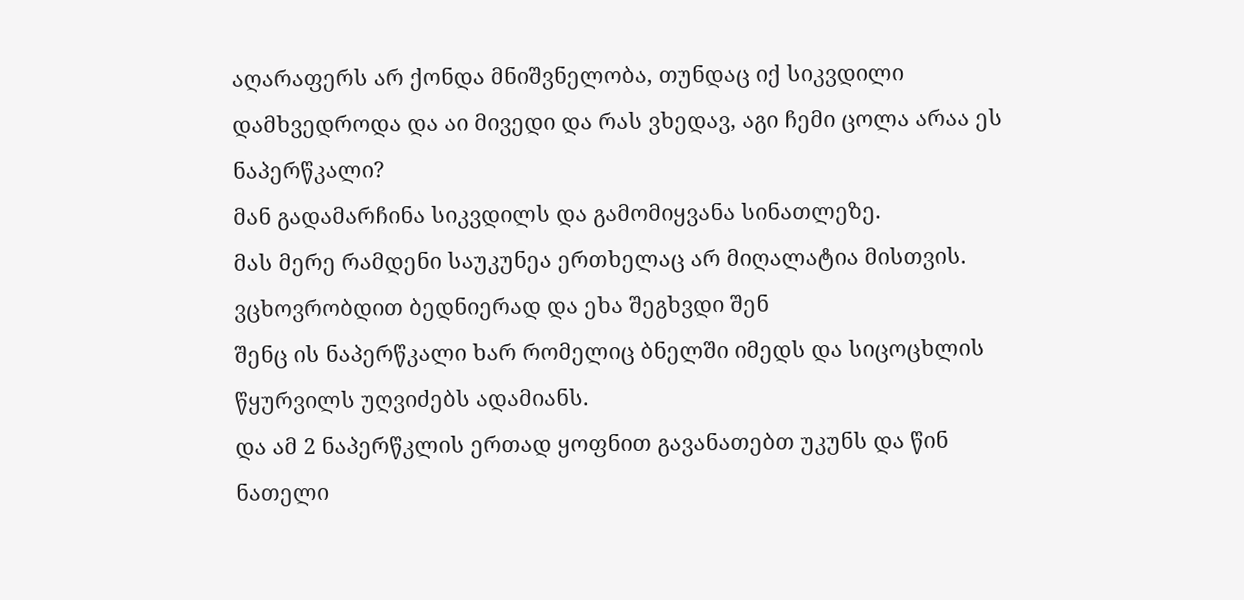აღარაფერს არ ქონდა მნიშვნელობა, თუნდაც იქ სიკვდილი დამხვედროდა და აი მივედი და რას ვხედავ, აგი ჩემი ცოლა არაა ეს ნაპერწკალი?
მან გადამარჩინა სიკვდილს და გამომიყვანა სინათლეზე.
მას მერე რამდენი საუკუნეა ერთხელაც არ მიღალატია მისთვის.
ვცხოვრობდით ბედნიერად და ეხა შეგხვდი შენ
შენც ის ნაპერწკალი ხარ რომელიც ბნელში იმედს და სიცოცხლის წყურვილს უღვიძებს ადამიანს.
და ამ 2 ნაპერწკლის ერთად ყოფნით გავანათებთ უკუნს და წინ ნათელი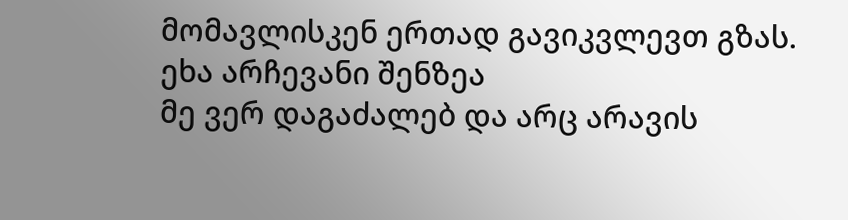მომავლისკენ ერთად გავიკვლევთ გზას.
ეხა არჩევანი შენზეა
მე ვერ დაგაძალებ და არც არავის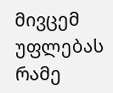მივცემ უფლებას რამე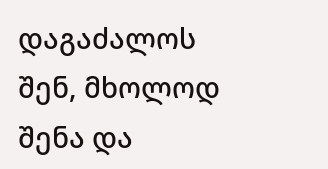დაგაძალოს
შენ, მხოლოდ შენა და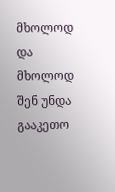მხოლოდ და მხოლოდ შენ უნდა გააკეთო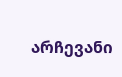არჩევანი